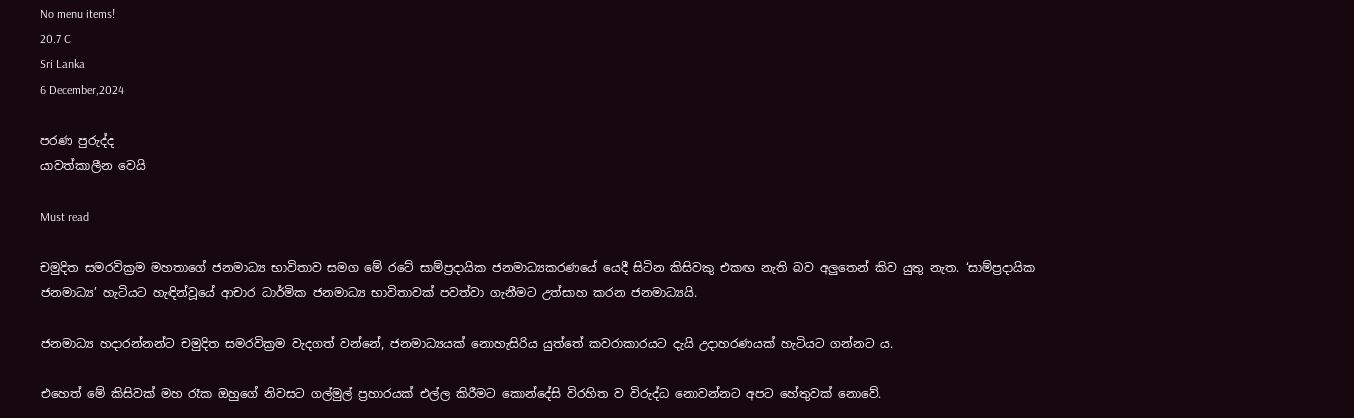No menu items!
20.7 C
Sri Lanka
6 December,2024

පරණ පුරුද්ද
යාවත්කාලීන වෙයි

Must read

චමුදිත සමරවික්‍රම මහතාගේ ජනමාධ්‍ය භාවිතාව සමග මේ රටේ සාම්ප්‍රදායික ජනමාධ්‍යකරණයේ යෙදී සිටින කිසිවකු එකඟ නැති බව අලුතෙන් කිව යුතු නැත. ‘සාම්ප්‍රදායික ජනමාධ්‍ය’ හැටියට හැඳින්වූයේ ආචාර ධාර්මික ජනමාධ්‍ය භාවිතාවක් පවත්වා ගැනීමට උත්සාහ කරන ජනමාධ්‍යයි.

ජනමාධ්‍ය හදාරන්නන්ට චමුදිත සමරවික්‍රම වැදගත් වන්නේ, ජනමාධ්‍යයක් නොහැසිරිය යුත්තේ කවරාකාරයට දැයි උදාහරණයක් හැටියට ගන්නට ය.

එහෙත් මේ කිසිවක් මහ රෑක ඔහුගේ නිවසට ගල්මුල් ප්‍රහාරයක් එල්ල කිරීමට කොන්දේසි විරහිත ව විරුද්ධ නොවන්නට අපට හේතුවක් නොවේ.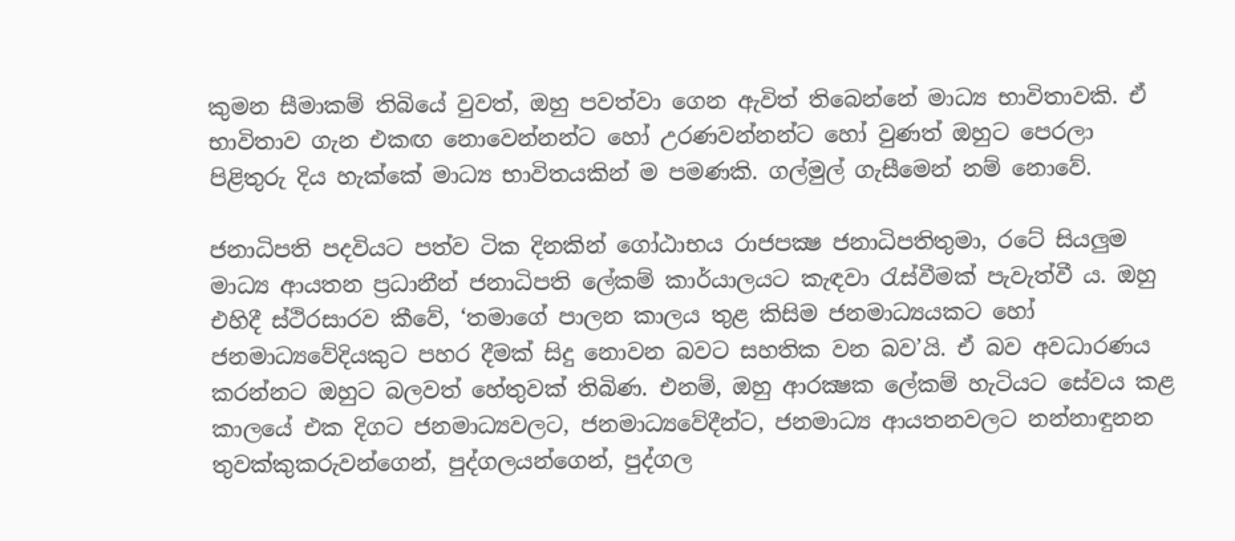කුමන සීමාකම් තිබියේ වුවත්, ඔහු පවත්වා ගෙන ඇවිත් තිබෙන්නේ මාධ්‍ය භාවිතාවකි. ඒ භාවිතාව ගැන එකඟ නොවෙන්නන්ට හෝ උරණවන්නන්ට හෝ වුණත් ඔහුට පෙරලා පිළිතුරු දිය හැක්කේ මාධ්‍ය භාවිතයකින් ම පමණකි. ගල්මුල් ගැසීමෙන් නම් නොවේ.

ජනාධිපති පදවියට පත්ව ටික දිනකින් ගෝඨාභය රාජපක්‍ෂ ජනාධිපතිතුමා, රටේ සියලුම මාධ්‍ය ආයතන ප්‍රධානීන් ජනාධිපති ලේකම් කාර්යාලයට කැඳවා රැස්වීමක් පැවැත්වී ය. ඔහු එහිදී ස්ථිරසාරව කීවේ, ‘තමාගේ පාලන කාලය තුළ කිසිම ජනමාධ්‍යයකට හෝ ජනමාධ්‍යවේදියකුට පහර දීමක් සිදු නොවන බවට සහතික වන බව’යි. ඒ බව අවධාරණය කරන්නට ඔහුට බලවත් හේතුවක් තිබිණ. එනම්, ඔහු ආරක්‍ෂක ලේකම් හැටියට සේවය කළ කාලයේ එක දිගට ජනමාධ්‍යවලට, ජනමාධ්‍යවේදීන්ට, ජනමාධ්‍ය ආයතනවලට නන්නාඳුනන තුවක්කුකරුවන්ගෙන්, පුද්ගලයන්ගෙන්, පුද්ගල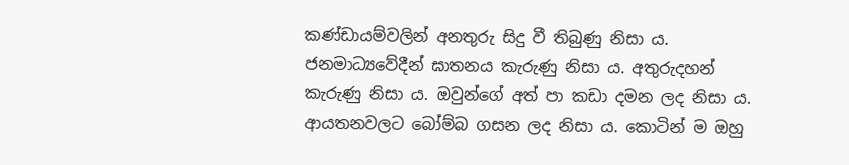කණ්ඩායම්වලින් අනතුරු සිදු වී තිබුණු නිසා ය. ජනමාධ්‍යවේදීන් ඝාතනය කැරුණු නිසා ය. අතුරුදහන් කැරුණු නිසා ය. ඔවුන්ගේ අත් පා කඩා දමන ලද නිසා ය. ආයතනවලට බෝම්බ ගසන ලද නිසා ය. කොටින් ම ඔහු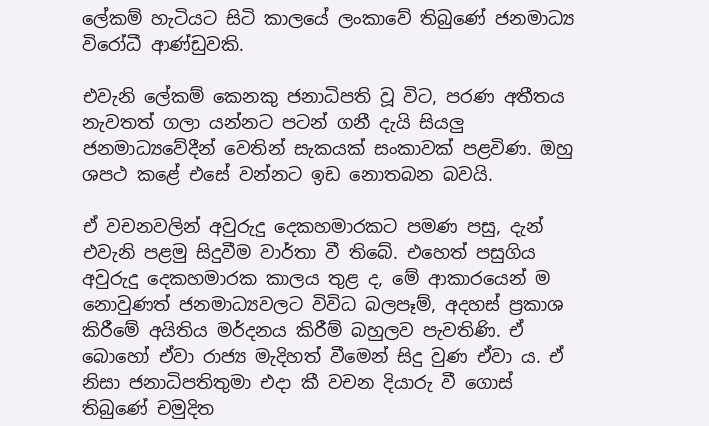ලේකම් හැටියට සිටි කාලයේ ලංකාවේ තිබුණේ ජනමාධ්‍ය විරෝධී ආණ්ඩුවකි.

එවැනි ලේකම් කෙනකු ජනාධිපති වූ විට, පරණ අතීතය නැවතත් ගලා යන්නට පටන් ගනී දැයි සියලු ජනමාධ්‍යවේදීන් වෙතින් සැකයක් සංකාවක් පළවිණ. ඔහු ශපථ කළේ එසේ වන්නට ඉඩ නොතබන බවයි.

ඒ වචනවලින් අවුරුදු දෙකහමාරකට පමණ පසු, දැන් එවැනි පළමු සිදුවීම වාර්තා වී තිබේ. එහෙත් පසුගිය අවුරුදු දෙකහමාරක කාලය තුළ ද, මේ ආකාරයෙන් ම නොවුණත් ජනමාධ්‍යවලට විවිධ බලපෑම්, අදහස් ප්‍රකාශ කිරීමේ අයිතිය මර්දනය කිරීම් බහුලව පැවතිණි. ඒ බොහෝ ඒවා රාජ්‍ය මැදිහත් වීමෙන් සිදු වුණ ඒවා ය. ඒ නිසා ජනාධිපතිතුමා එදා කී වචන දියාරු වී ගොස් තිබුණේ චමුදිත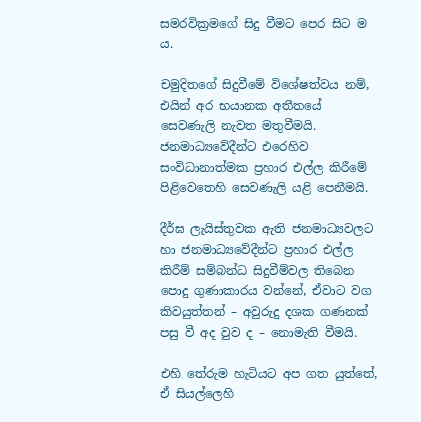සමරවික්‍රමගේ සිදු වීමට පෙර සිට ම ය.

චමුදිතගේ සිදුවීමේ විශේෂත්වය නම්, එයින් අර භයානක අතීතයේ සෙවණැලි නැවත මතුවීමයි. ජනමාධ්‍යවේදීන්ට එරෙහිව සංවිධානාත්මක ප්‍රහාර එල්ල කිරීමේ පිළිවෙතෙහි සෙවණැලි යළි පෙනීමයි.

දීර්ඝ ලැයිස්තුවක ඇති ජනමාධ්‍යවලට හා ජනමාධ්‍යවේදීන්ට ප්‍රහාර එල්ල කිරීම් සම්බන්ධ සිදුවීම්වල තිබෙන පොදු ගුණාකාරය වන්නේ, ඒවාට වග කිවයුත්තන් – අවුරුදු දශක ගණනක් පසු වී අද වුව ද – නොමැති වීමයි.

එහි තේරුම හැටියට අප ගත යුත්තේ, ඒ සියල්ලෙහි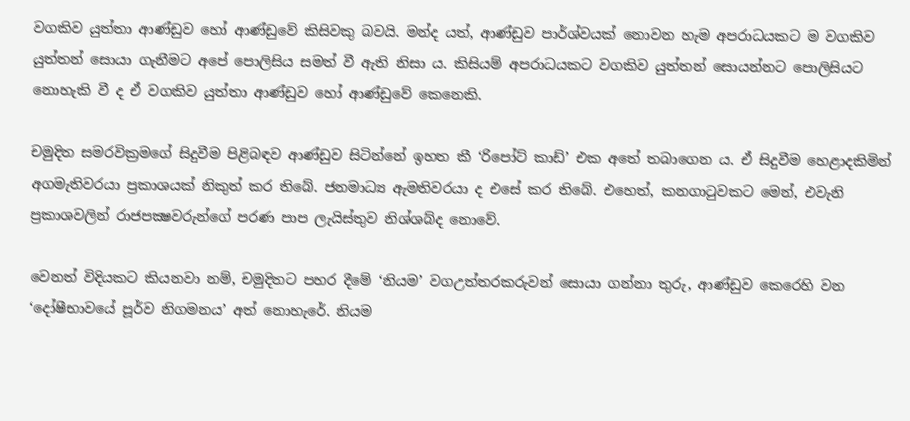වගකිව යුත්තා ආණ්ඩුව හෝ ආණ්ඩුවේ කිසිවකු බවයි. මන්ද යත්, ආණ්ඩුව පාර්ශ්වයක් නොවන හැම අපරාධයකට ම වගකිව යුත්තන් සොයා ගැනීමට අපේ පොලිසිය සමත් වී ඇති නිසා ය. කිසියම් අපරාධයකට වගකිව යුත්තන් සොයන්නට පොලිසියට නොහැකි වී ද ඒ වගකිව යුත්තා ආණ්ඩුව හෝ ආණ්ඩුවේ කෙනෙකි.

චමුදිත සමරවික්‍රමගේ සිදුවීම පිළිබඳව ආණ්ඩුව සිටින්නේ ඉහත කී ‘රිපෝට් කාඩ්’ එක අතේ තබාගෙන ය. ඒ සිදුවීම හෙළාදකිමින් අගමැතිවරයා ප්‍රකාශයක් නිකුත් කර තිබේ. ජනමාධ්‍ය ඇමතිවරයා ද එසේ කර තිබේ. එහෙත්, කනගාටුවකට මෙන්, එවැනි ප්‍රකාශවලින් රාජපක්‍ෂවරුන්ගේ පරණ පාප ලැයිස්තුව නිශ්ශබ්ද නොවේ.

වෙනත් විදියකට කියනවා නම්, චමුදිතට පහර දීමේ ‘නියම’ වගඋත්තරකරුවන් සොයා ගන්නා තුරු, ආණ්ඩුව කෙරෙහි වන ‘දෝෂීභාවයේ පූර්ව නිගමනය’ අත් නොහැරේ. නියම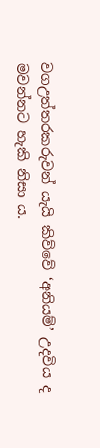වගඋත්තරකරුවන් යැයි කිව්වේ ‘අනියම්’ උදවිය ද මවන්නට හැකි නිසා ය.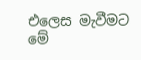එලෙස මැවීමට මේ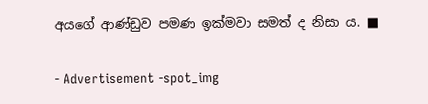අයගේ ආණ්ඩුව පමණ ඉක්මවා සමත් ද නිසා ය. ■

- Advertisement -spot_img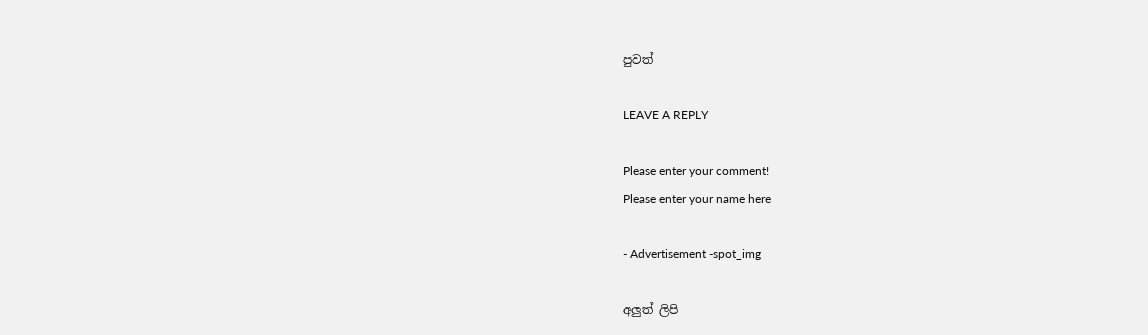පුවත්

LEAVE A REPLY

Please enter your comment!
Please enter your name here

- Advertisement -spot_img

අලුත් ලිපි